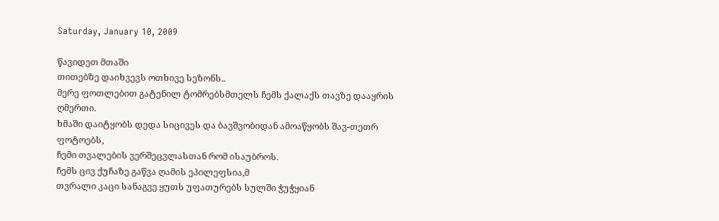Saturday, January 10, 2009

წავიდეთ მთაში
თითებზე დაიხვევს ოთხივე სეზონს..
მერე ფოთლებით გატენილ ტომრებსმთელს ჩემს ქალაქს თავზე დააყრის
ღმერთი.
ხმაში დაიტყობს დედა სიცივეს და ბავშვობიდან ამოაწყობს შავ-თეთრ ფოტოებს,
ჩემი თვალების ვერშეცვლასთან რომ ისაუბროს.
ჩემს ცივ ქუჩაზე გაწვა ღამის ეპილეფსია,მ
თვრალი კაცი სანაგვე ყუთს უფათურებს სულში ჭუჭყიან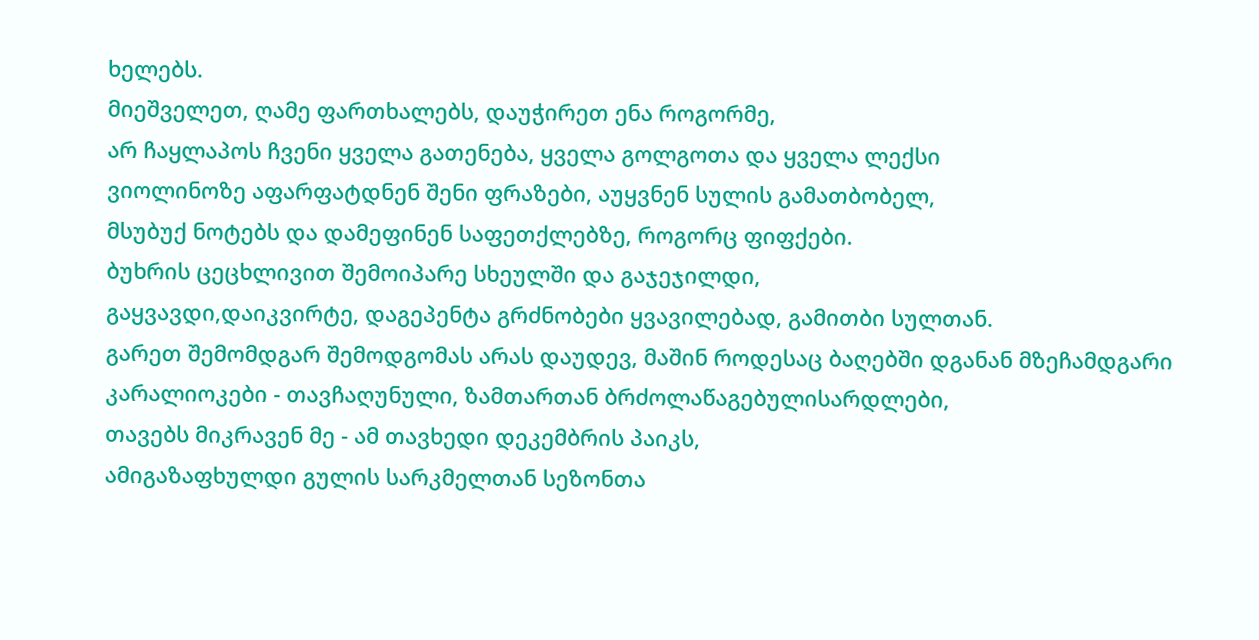ხელებს.
მიეშველეთ, ღამე ფართხალებს, დაუჭირეთ ენა როგორმე,
არ ჩაყლაპოს ჩვენი ყველა გათენება, ყველა გოლგოთა და ყველა ლექსი
ვიოლინოზე აფარფატდნენ შენი ფრაზები, აუყვნენ სულის გამათბობელ,
მსუბუქ ნოტებს და დამეფინენ საფეთქლებზე, როგორც ფიფქები.
ბუხრის ცეცხლივით შემოიპარე სხეულში და გაჯეჯილდი,
გაყვავდი,დაიკვირტე, დაგეპენტა გრძნობები ყვავილებად, გამითბი სულთან.
გარეთ შემომდგარ შემოდგომას არას დაუდევ, მაშინ როდესაც ბაღებში დგანან მზეჩამდგარი კარალიოკები - თავჩაღუნული, ზამთართან ბრძოლაწაგებულისარდლები,
თავებს მიკრავენ მე - ამ თავხედი დეკემბრის პაიკს,
ამიგაზაფხულდი გულის სარკმელთან სეზონთა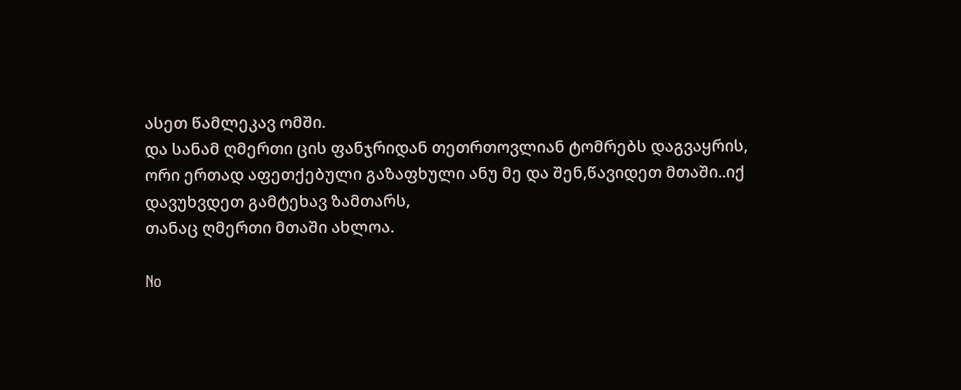ასეთ წამლეკავ ომში.
და სანამ ღმერთი ცის ფანჯრიდან თეთრთოვლიან ტომრებს დაგვაყრის,
ორი ერთად აფეთქებული გაზაფხული ანუ მე და შენ,წავიდეთ მთაში..იქ დავუხვდეთ გამტეხავ ზამთარს,
თანაც ღმერთი მთაში ახლოა.

No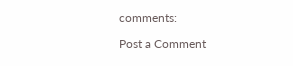comments:

Post a Comment